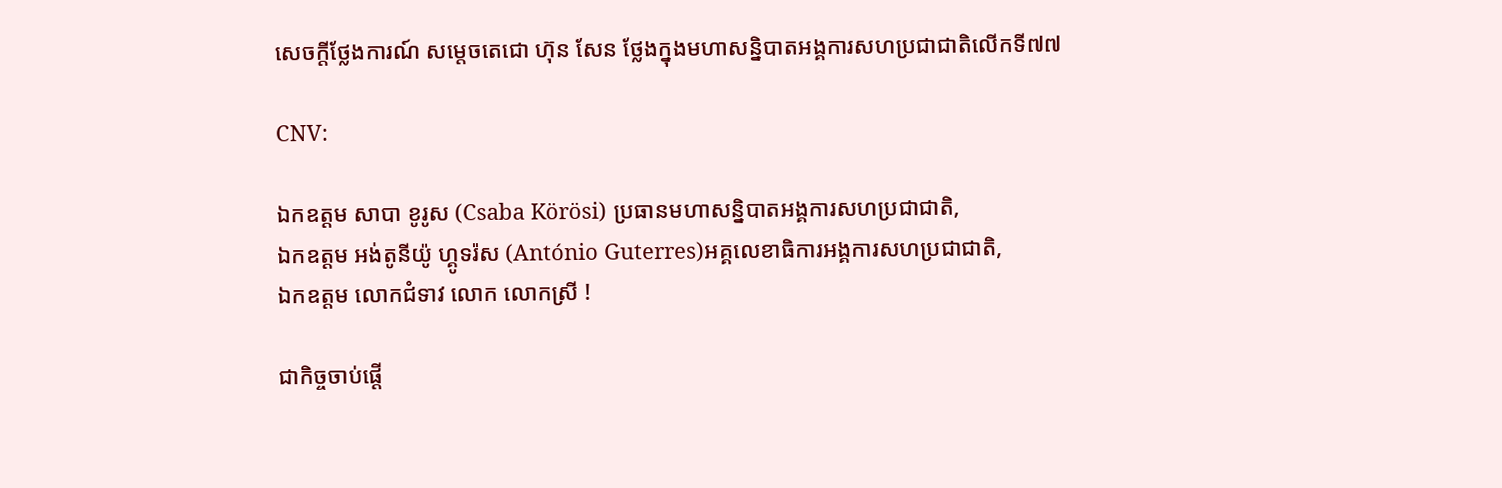សេចក្តីថ្លែងការណ៍ សម្តេចតេជោ ហ៊ុន សែន ថ្លែងក្នុងមហាសន្និបាតអង្គការសហប្រជាជាតិលើកទី៧៧

CNV:

ឯកឧត្តម សាបា ខូរូស (Csaba Körösi) ប្រធានមហាសន្និបាតអង្គការសហប្រជាជាតិ,
ឯកឧត្ដម អង់តូនីយ៉ូ ហ្គូទរ៉ស (António Guterres)អគ្គលេខាធិការអង្គការសហប្រជាជាតិ,
ឯកឧត្តម លោកជំទាវ លោក លោកស្រី !

ជាកិច្ចចាប់ផ្ដើ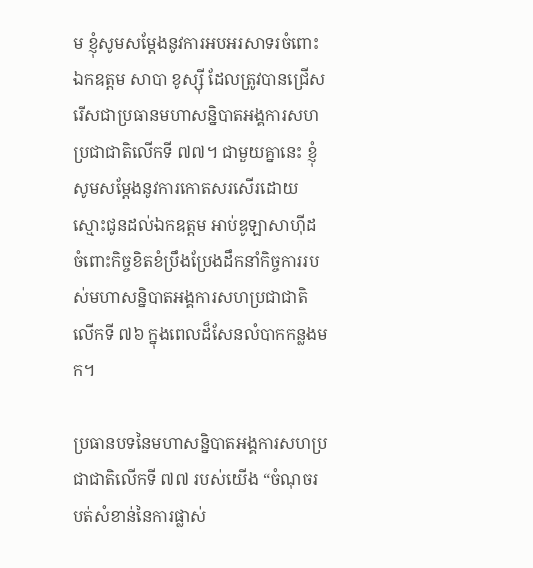ម ខ្ញុំសូមសម្តែងនូវការអបអរសាទរចំពោះឯកឧត្តម សាបា ខូស្ស៊ី ដែលត្រូវបានជ្រើសរើសជាប្រធានមហាសន្និបាតអង្គការសហប្រជាជាតិលើកទី ៧៧។ ជាមួយគ្នានេះ ខ្ញុំសូមសម្ដែងនូវការកោតសរសើរដោយស្មោះជូនដល់ឯកឧត្តម អាប់ឌូឡាសាហ៊ីដ ចំពោះកិច្ចខិតខំប្រឹងប្រែងដឹកនាំកិច្ចការរបស់មហាសន្និបាតអង្គការសហប្រជាជាតិលើកទី ៧៦ ក្នុងពេលដ៏សែនលំបាកកន្លងមក។

ប្រធានបទនៃមហាសន្និបាតអង្គការសហប្រជាជាតិលើកទី ៧៧ របស់យើង “ចំណុចរបត់សំខាន់នៃការផ្លាស់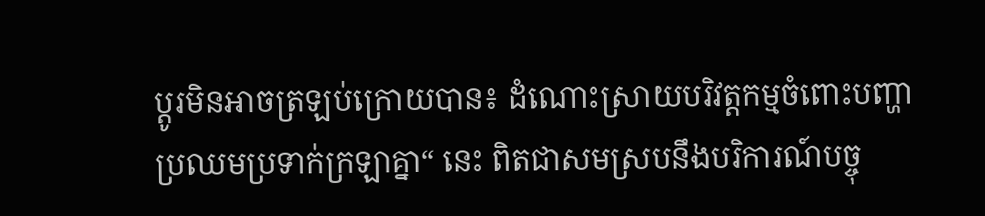ប្តូរមិនអាចត្រឡប់ក្រោយបាន៖ ដំណោះស្រាយបរិវត្តកម្មចំពោះបញ្ហាប្រឈមប្រទាក់ក្រឡាគ្នា“ នេះ ពិតជាសមស្របនឹងបរិការណ៍បច្ចុ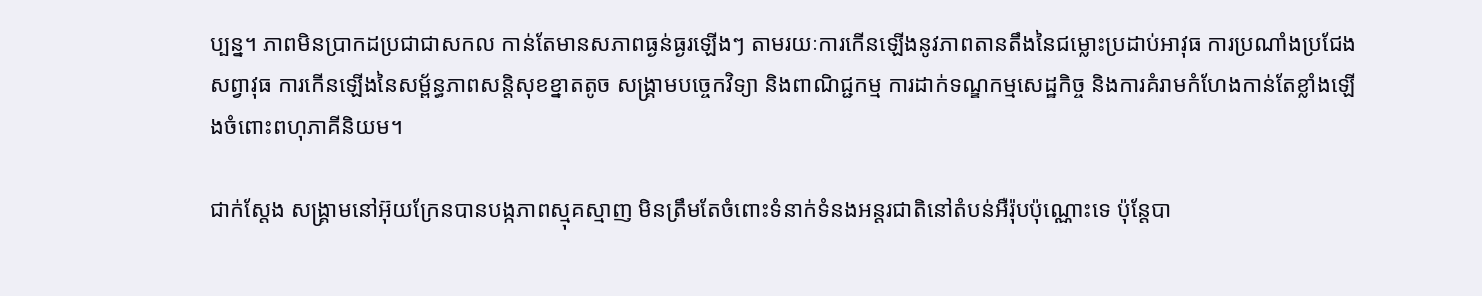ប្បន្ន។ ភាពមិនប្រាកដប្រជាជាសកល កាន់តែមានសភាពធ្ងន់ធ្ងរឡើងៗ តាមរយៈការកើនឡើងនូវភាពតានតឹងនៃជម្លោះប្រដាប់អាវុធ ការប្រណាំងប្រជែងសព្វាវុធ ការកើនឡើងនៃសម្ព័ន្ធភាពសន្តិសុខខ្នាតតូច សង្គ្រាមបច្ចេកវិទ្យា និងពាណិជ្ជកម្ម ការដាក់ទណ្ឌកម្មសេដ្ឋកិច្ច និងការគំរាមកំហែងកាន់តែខ្លាំងឡើងចំពោះពហុភាគីនិយម។

ជាក់ស្តែង សង្គ្រាមនៅអ៊ុយក្រែនបានបង្កភាពស្មុគស្មាញ មិនត្រឹមតែចំពោះទំនាក់ទំនងអន្តរជាតិនៅតំបន់អឺរ៉ុបប៉ុណ្ណោះទេ ប៉ុន្តែបា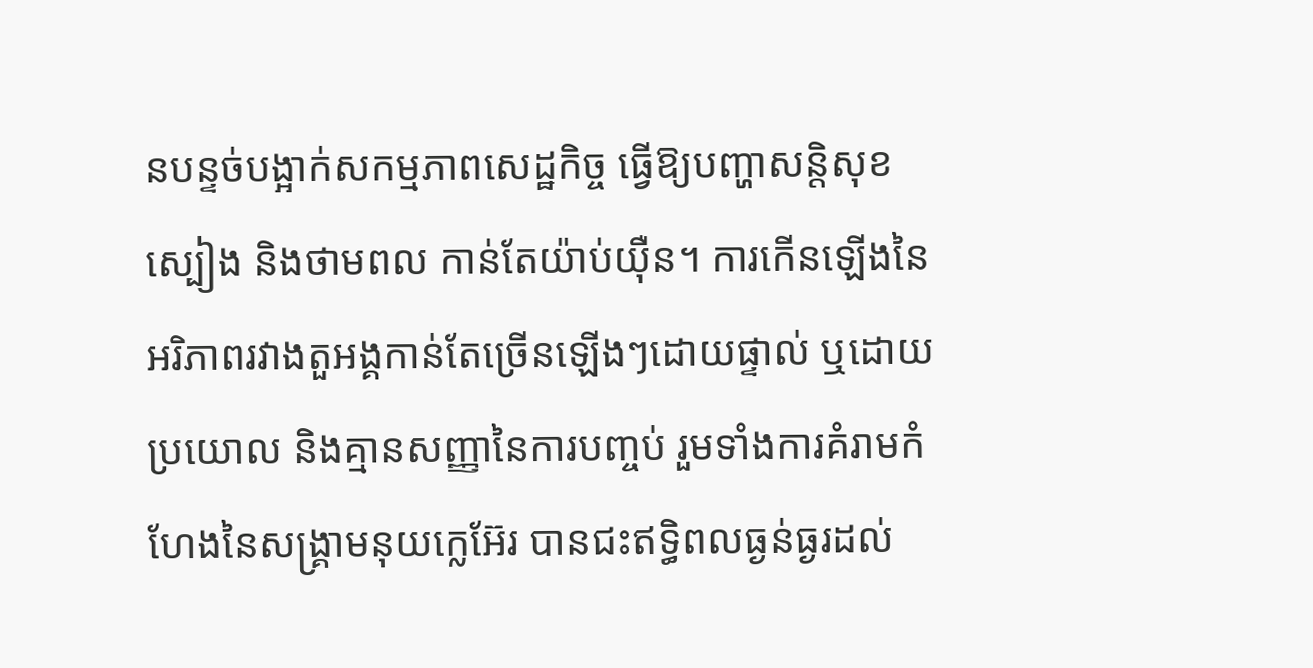នបន្ទច់បង្អាក់សកម្មភាពសេដ្ឋកិច្ច ធ្វើឱ្យបញ្ហាសន្តិសុខស្បៀង និងថាមពល កាន់តែយ៉ាប់យ៉ឺន។ ការកើនឡើងនៃអរិភាពរវាងតួអង្គកាន់តែច្រើនឡើងៗដោយផ្ទាល់ ឬដោយប្រយោល និងគ្មានសញ្ញានៃការបញ្ចប់ រួមទាំងការគំរាមកំហែងនៃសង្គ្រាមនុយក្លេអ៊ែរ បានជះឥទ្ធិពលធ្ងន់ធ្ងរដល់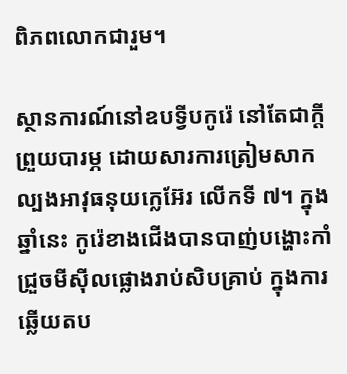ពិភពលោកជារួម។

ស្ថានការណ៍នៅឧបទ្វីបកូរ៉េ នៅតែជាក្តីព្រួយបារម្ភ ដោយសារការត្រៀមសាកល្បងអាវុធនុយក្លេអ៊ែរ លើកទី ៧។ ក្នុងឆ្នាំនេះ កូរ៉េខាងជើងបានបាញ់បង្ហោះកាំជ្រួចមីស៊ីលផ្លោងរាប់សិបគ្រាប់ ក្នុងការឆ្លើយតប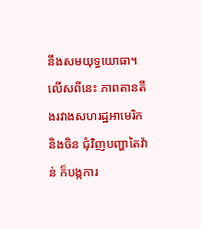នឹងសមយុទ្ធយោធា។ លើសពីនេះ ភាពតានតឹងរវាងសហរដ្ឋអាមេរិក និងចិន ជុំវិញបញ្ហាតៃវ៉ាន់ ក៏បង្កការ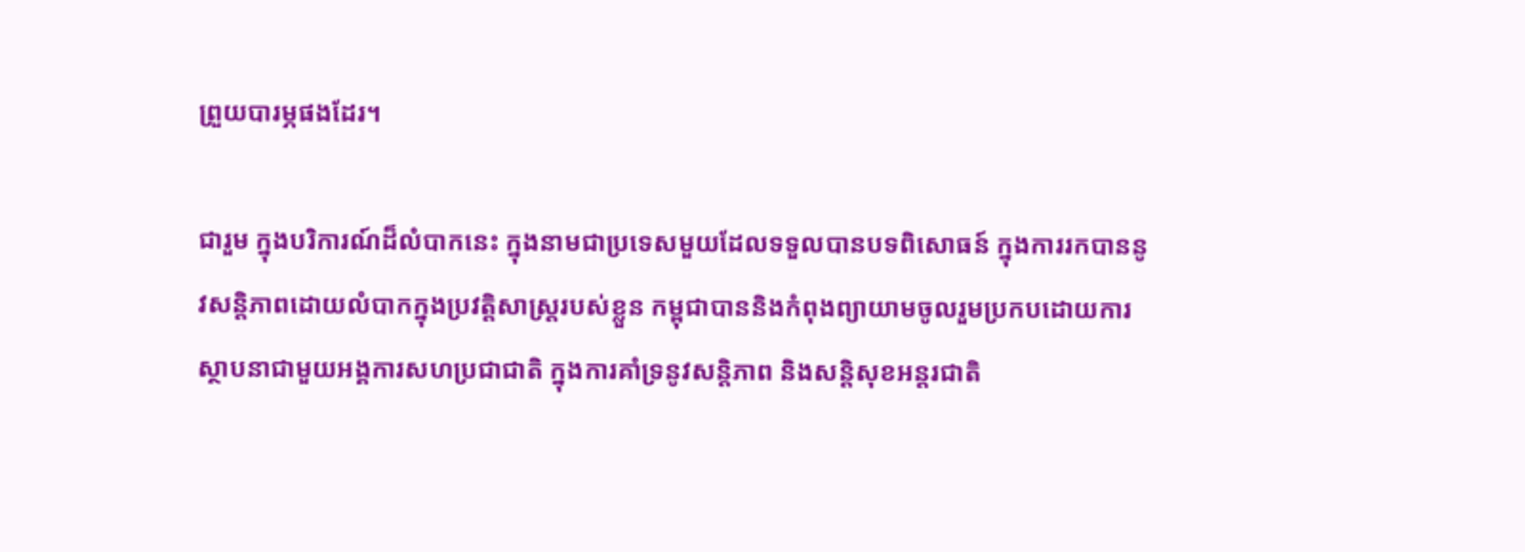ព្រួយបារម្ភផងដែរ។

ជារួម ក្នុងបរិការណ៍ដ៏លំបាកនេះ ក្នុងនាមជាប្រទេសមួយដែលទទួលបានបទពិសោធន៍ ក្នុងការរកបាននូវសន្តិភាពដោយលំបាកក្នុងប្រវត្តិសាស្ត្ររបស់ខ្លួន កម្ពុជាបាននិងកំពុងព្យាយាមចូលរួមប្រកបដោយការស្ថាបនាជាមួយអង្គការសហប្រជាជាតិ ក្នុងការគាំទ្រនូវសន្តិភាព និងសន្តិសុខអន្តរជាតិ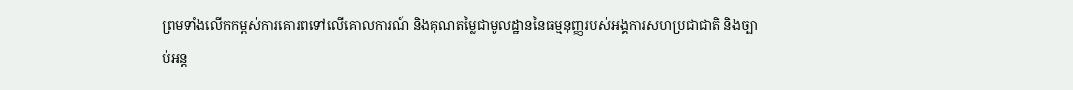ព្រមទាំងលើកកម្ពស់ការគោរពទៅលើគោលការណ៍ និងគុណតម្លៃជាមូលដ្ឋាននៃធម្មនុញ្ញរបស់អង្គការសហប្រជាជាតិ និងច្បាប់អន្ត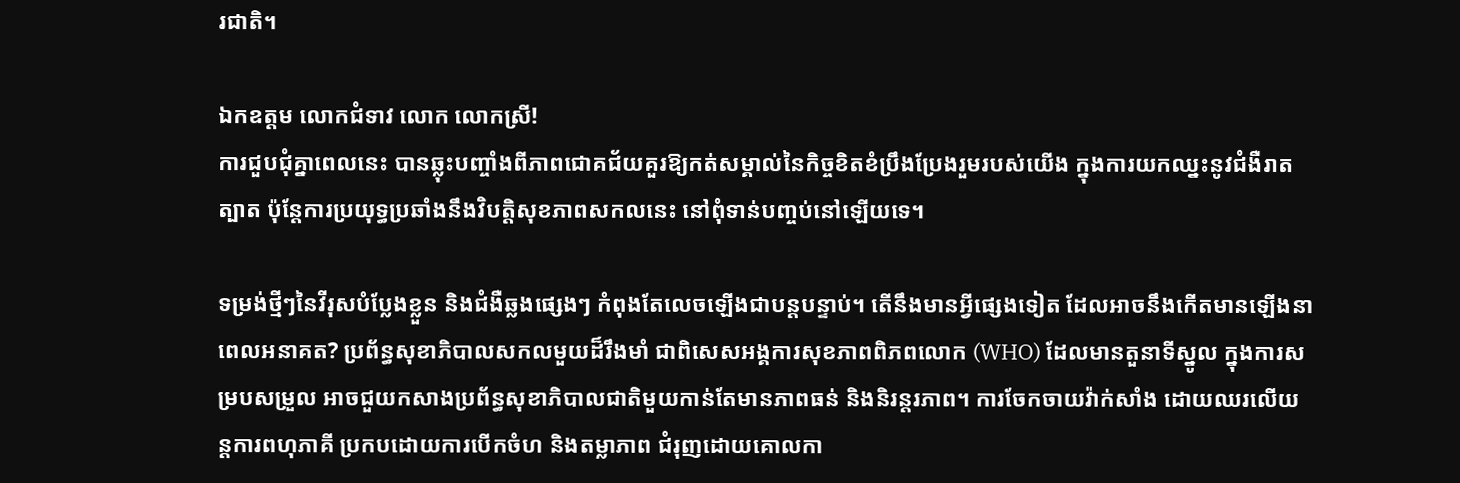រជាតិ។

ឯកឧត្តម លោកជំទាវ លោក លោកស្រី!
ការជួបជុំគ្នាពេលនេះ បានឆ្លុះបញ្ចាំងពីភាពជោគជ័យគួរឱ្យកត់សម្គាល់នៃកិច្ចខិតខំប្រឹងប្រែងរួមរបស់យើង ក្នុងការយកឈ្នះនូវជំងឺរាតត្បាត ប៉ុន្តែការប្រយុទ្ធប្រឆាំងនឹងវិបត្តិសុខភាពសកលនេះ នៅពុំទាន់បញ្ចប់នៅឡើយទេ។

ទម្រង់ថ្មីៗនៃវីរុសបំប្លែងខ្លួន និងជំងឺឆ្លងផ្សេងៗ កំពុងតែលេចឡើងជាបន្តបន្ទាប់។ តើនឹងមានអ្វីផ្សេងទៀត ដែលអាចនឹងកើតមានឡើងនាពេលអនាគត? ប្រព័ន្ធសុខាភិបាលសកលមួយដ៏រឹងមាំ ជាពិសេសអង្គការសុខភាពពិភពលោក (WHO) ដែលមានតួនាទីស្នូល ក្នុងការសម្របសម្រួល អាចជួយកសាងប្រព័ន្ធសុខាភិបាលជាតិមួយកាន់តែមានភាពធន់ និងនិរន្តរភាព។ ការចែកចាយវ៉ាក់សាំង ដោយឈរលើយន្តការពហុភាគី ប្រកបដោយការបើកចំហ និងតម្លាភាព ជំរុញដោយគោលកា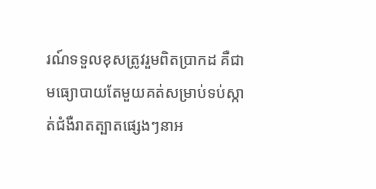រណ៍ទទួលខុសត្រូវរួមពិតប្រាកដ គឺជាមធ្យោបាយតែមួយគត់សម្រាប់ទប់ស្កាត់ជំងឺរាតត្បាតផ្សេងៗនាអ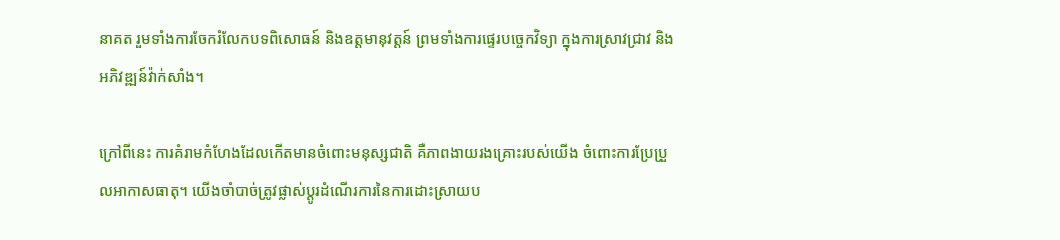នាគត រួមទាំងការចែករំលែកបទពិសោធន៍ និងឧត្តមានុវត្តន៍ ព្រមទាំងការផ្ទេរបច្ចេកវិទ្យា ក្នុងការស្រាវជ្រាវ និងអភិវឌ្ឍន៍វ៉ាក់សាំង។

ក្រៅពីនេះ ការគំរាមកំហែងដែលកើតមានចំពោះមនុស្សជាតិ គឺភាពងាយរងគ្រោះរបស់យើង ចំពោះការប្រែប្រួលអាកាសធាតុ។ យើងចាំបាច់ត្រូវផ្លាស់ប្តូរដំណើរការនៃការដោះស្រាយប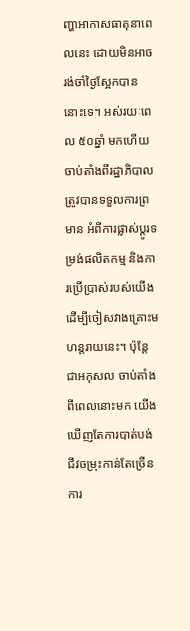ញ្ហាអាកាសធាតុនាពេលនេះ ដោយមិនអាចរង់ចាំថ្ងៃស្អែកបាននោះទេ។ អស់រយៈពេល ៥០ឆ្នាំ មកហើយ ចាប់តាំងពីរដ្ឋាភិបាលត្រូវបានទទួលការព្រមាន អំពីការផ្លាស់ប្តូរទម្រង់ផលិតកម្ម និងការប្រើប្រាស់របស់យើង ដើម្បីចៀសវាងគ្រោះមហន្តរាយនេះ។ ប៉ុន្តែជាអកុសល ចាប់តាំងពីពេលនោះមក យើងឃើញតែការបាត់បង់ជីវចម្រុះកាន់តែច្រើន ការ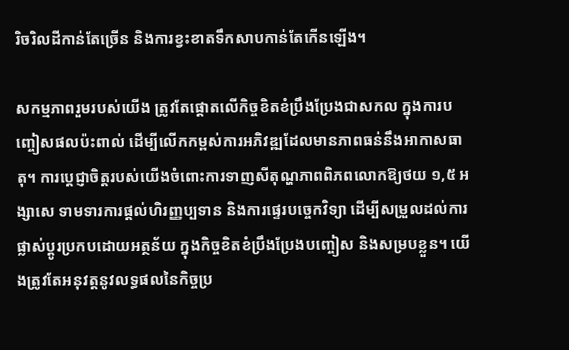រិចរិលដីកាន់តែច្រើន និងការខ្វះខាតទឹកសាបកាន់តែកើនឡើង។

សកម្មភាពរួមរបស់យើង ត្រូវតែផ្តោតលើកិច្ចខិតខំប្រឹងប្រែងជាសកល ក្នុងការបញ្ចៀសផលប៉ះពាល់ ដើម្បីលើកកម្ពស់ការអភិវឌ្ឍដែលមានភាពធន់នឹងអាកាសធាតុ។ ការប្ដេជ្ញាចិត្តរបស់យើងចំពោះការទាញសីតុណ្ហភាពពិភពលោកឱ្យថយ ១,៥ អង្សាសេ ទាមទារការផ្តល់ហិរញ្ញប្បទាន និងការផ្ទេរបច្ចេកវិទ្យា ដើម្បីសម្រួលដល់ការផ្លាស់ប្ដូរប្រកបដោយអត្ថន័យ ក្នុងកិច្ចខិតខំប្រឹងប្រែងបញ្ចៀស និងសម្របខ្លួន។ យើងត្រូវតែអនុវត្តនូវលទ្ធផលនៃកិច្ចប្រ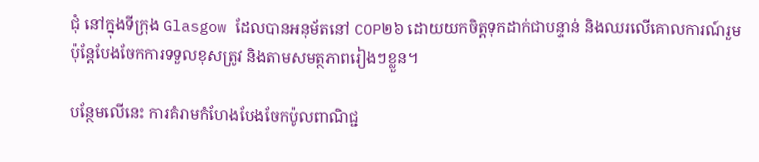ជុំ នៅក្នុងទីក្រុង Glasgow ដែលបានអនុម័តនៅ COP២៦ ដោយយកចិត្តទុកដាក់ជាបន្ទាន់ និងឈរលើគោលការណ៍រួម ប៉ុន្តែបែងចែកការទទួលខុសត្រូវ និងតាមសមត្ថភាពរៀងៗខ្លួន។

បន្ថែមលើនេះ ការគំរាមកំហែងបែងចែកប៉ូលពាណិជ្ជ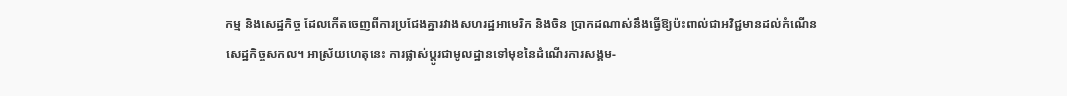កម្ម និងសេដ្ឋកិច្ច ដែលកើតចេញពីការប្រជែងគ្នារវាងសហរដ្ឋអាមេរិក និងចិន ប្រាកដណាស់នឹងធ្វើឱ្យប៉ះពាល់ជាអវិជ្ជមានដល់កំណើនសេដ្ឋកិច្ចសកល។ អាស្រ័យហេតុនេះ ការផ្លាស់ប្តូរជាមូលដ្ឋានទៅមុខនៃដំណើរការសង្គម-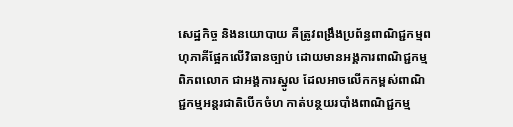សេដ្ឋកិច្ច និងនយោបាយ គឺត្រូវពង្រឹងប្រព័ន្ធពាណិជ្ជកម្មពហុភាគីផ្អែកលើវិធានច្បាប់ ដោយមានអង្គការពាណិជ្ជកម្មពិភពលោក ជាអង្គការស្នូល ដែលអាចលើកកម្ពស់ពាណិជ្ជកម្មអន្តរជាតិបើកចំហ កាត់បន្ថយរបាំងពាណិជ្ជកម្ម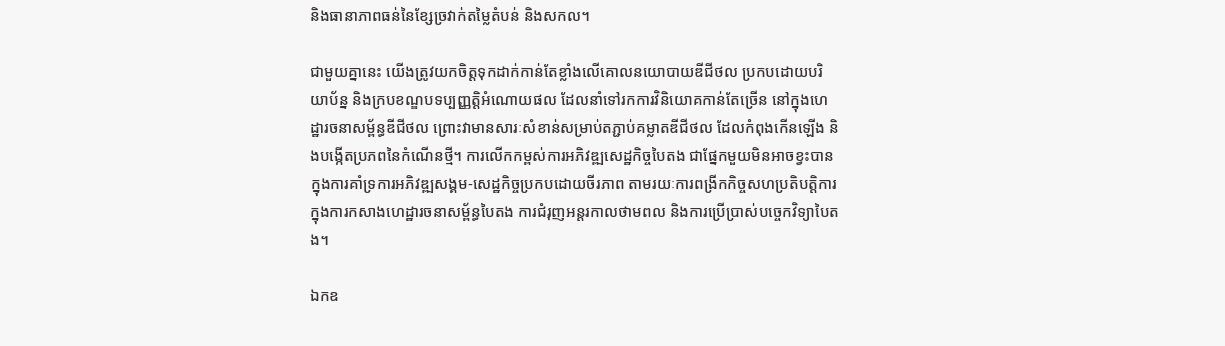និងធានាភាពធន់នៃខ្សែច្រវាក់តម្លៃតំបន់ និងសកល។

ជាមួយគ្នានេះ យើងត្រូវយកចិត្តទុកដាក់កាន់តែខ្លាំងលើគោលនយោបាយឌីជីថល ប្រកបដោយបរិយាប័ន្ន និងក្របខណ្ឌបទប្បញ្ញត្តិអំណោយផល ដែលនាំទៅរកការវិនិយោគកាន់តែច្រើន នៅក្នុងហេដ្ឋារចនាសម្ព័ន្ធឌីជីថល ព្រោះវាមានសារៈសំខាន់សម្រាប់តភ្ជាប់គម្លាតឌីជីថល ដែលកំពុងកើនឡើង និងបង្កើតប្រភពនៃកំណើនថ្មី។ ការលើកកម្ពស់ការអភិវឌ្ឍសេដ្ឋកិច្ចបៃតង ជាផ្នែកមួយមិនអាចខ្វះបាន ក្នុងការគាំទ្រការអភិវឌ្ឍសង្គម-សេដ្ឋកិច្ចប្រកបដោយចីរភាព តាមរយៈការពង្រីកកិច្ចសហប្រតិបត្តិការ ក្នុងការកសាងហេដ្ឋារចនាសម្ព័ន្ធបៃតង ការជំរុញអន្តរកាលថាមពល និងការប្រើប្រាស់បច្ចេកវិទ្យាបៃតង។

ឯកឧ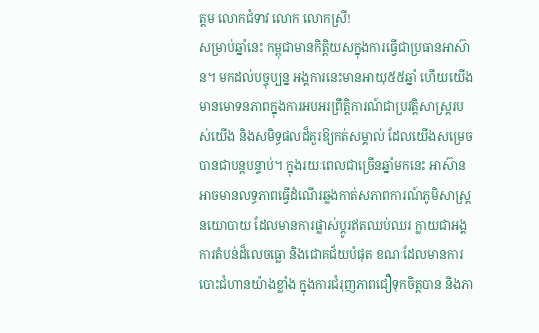ត្តម លោកជំទាវ លោក លោកស្រី!
សម្រាប់ឆ្នាំនេះ កម្ពុជាមានកិត្តិយសក្នុងការធ្វើជាប្រធានអាស៊ាន។ មកដល់បច្ចុប្បន្ន អង្គការនេះមានអាយុ៥៥ឆ្នាំ ហើយយើងមានមោទនភាពក្នុងការអបអរព្រឹត្តិការណ៍ជាប្រវត្តិសាស្ត្ររបស់យើង និងសមិទ្ធផលដ៏គួរឱ្យកត់សម្គាល់ ដែលយើងសម្រេចបានជាបន្តបន្ទាប់។ ក្នុងរយៈពេលជាច្រើនឆ្នាំមកនេះ អាស៊ានអាចមានលទ្ធភាពធ្វើដំណើរឆ្លងកាត់សភាពការណ៍ភូមិសាស្ត្រនយោបាយ ដែលមានការផ្លាស់ប្តូរឥតឈប់ឈរ ក្លាយជាអង្គការតំបន់ដ៏លេចធ្លោ និងជោគជ័យបំផុត ខណៈដែលមានការបោះជំហានយ៉ាងខ្លាំង ក្នុងការជំរុញភាពជឿទុកចិត្តបាន និងភា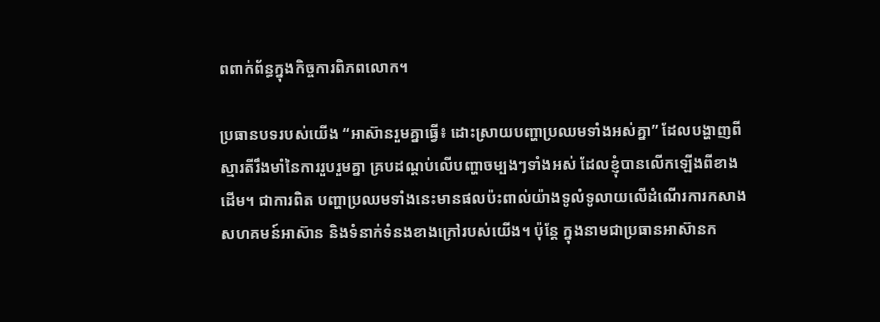ពពាក់ព័ន្ធក្នុងកិច្ចការពិភពលោក។

ប្រធានបទរបស់យើង “អាស៊ានរួមគ្នាធ្វើ៖ ដោះស្រាយបញ្ហាប្រឈមទាំងអស់គ្នា” ដែលបង្ហាញពីស្មារតីរឹងមាំនៃការរួបរួមគ្នា គ្របដណ្តប់លើបញ្ហាចម្បងៗទាំងអស់ ដែលខ្ញុំបានលើកឡើងពីខាងដើម។ ជាការពិត បញ្ហាប្រឈមទាំងនេះមានផលប៉ះពាល់យ៉ាងទូលំទូលាយលើដំណើរការកសាងសហគមន៍អាស៊ាន និងទំនាក់ទំនងខាងក្រៅរបស់យើង។ ប៉ុន្តែ ក្នុងនាមជាប្រធានអាស៊ានក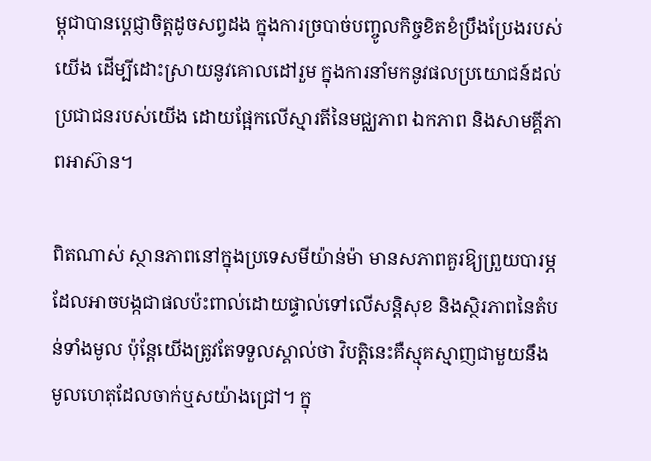ម្ពុជាបានប្តេជ្ញាចិត្តដូចសព្វដង ក្នុងការច្របាច់បញ្ចូលកិច្ចខិតខំប្រឹងប្រែងរបស់យើង ដើម្បីដោះស្រាយនូវគោលដៅរួម ក្នុងការនាំមកនូវផលប្រយោជន៍ដល់ប្រជាជនរបស់យើង ដោយផ្អែកលើស្មារតីនៃមជ្ឈភាព ឯកភាព និងសាមគ្គីភាពអាស៊ាន។

ពិតណាស់ ស្ថានភាពនៅក្នុងប្រទេសមីយ៉ាន់ម៉ា មានសភាពគួរឱ្យព្រួយបារម្ភ ដែលអាចបង្កជាផលប៉ះពាល់ដោយផ្ទាល់ទៅលើសន្តិសុខ និងស្ថិរភាពនៃតំបន់ទាំងមូល ប៉ុន្តែយើងត្រូវតែទទួលស្គាល់ថា វិបត្តិនេះគឺស្មុគស្មាញជាមួយនឹងមូលហេតុដែលចាក់ឬសយ៉ាងជ្រៅ។ ក្នុ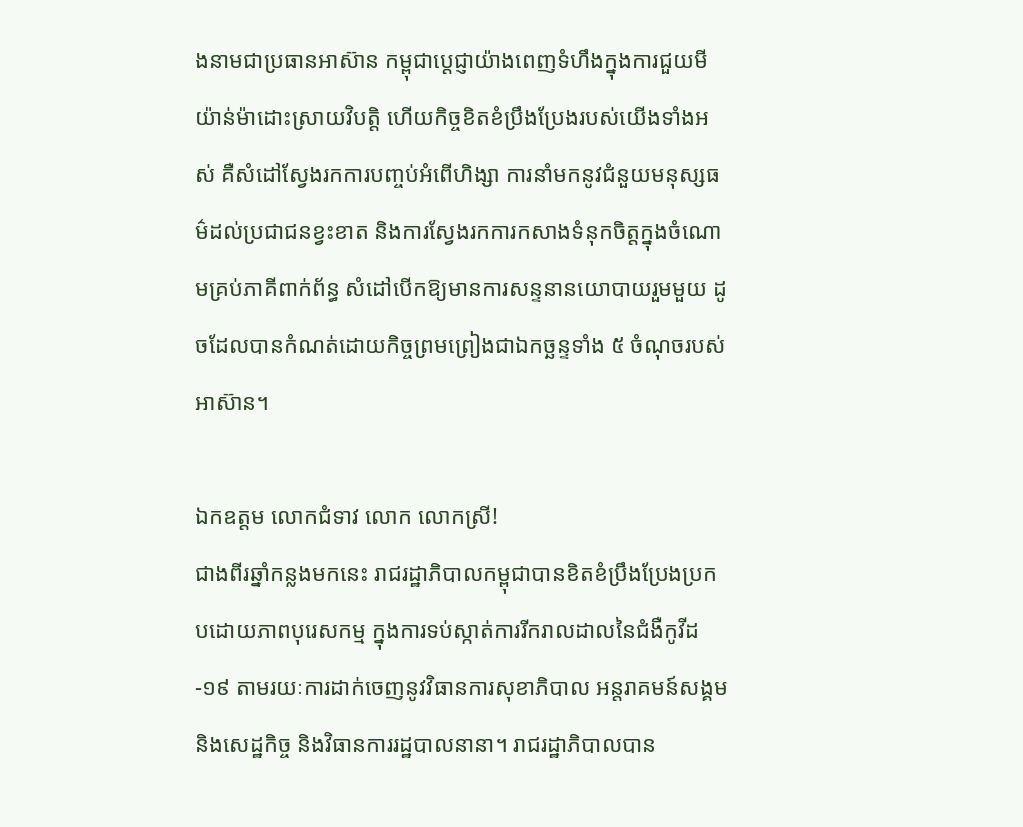ងនាមជាប្រធានអាស៊ាន កម្ពុជាប្តេជ្ញាយ៉ាងពេញទំហឹងក្នុងការជួយមីយ៉ាន់ម៉ាដោះស្រាយវិបត្តិ ហើយកិច្ចខិតខំប្រឹងប្រែងរបស់យើងទាំងអស់ គឺសំដៅស្វែងរកការបញ្ចប់អំពើហិង្សា ការនាំមកនូវជំនួយមនុស្សធម៌ដល់ប្រជាជនខ្វះខាត និងការស្វែងរកការកសាងទំនុកចិត្តក្នុងចំណោមគ្រប់ភាគីពាក់ព័ន្ធ សំដៅបើកឱ្យមានការសន្ទនានយោបាយរួមមួយ ដូចដែលបានកំណត់ដោយកិច្ចព្រមព្រៀងជាឯកច្ឆន្ទទាំង ៥ ចំណុចរបស់អាស៊ាន។

ឯកឧត្តម លោកជំទាវ លោក លោកស្រី!
ជាងពីរឆ្នាំកន្លងមកនេះ រាជរដ្ឋាភិបាលកម្ពុជាបានខិតខំប្រឹងប្រែងប្រកបដោយភាពបុរេសកម្ម ក្នុងការទប់ស្កាត់ការរីករាលដាលនៃជំងឺកូវីដ-១៩ តាមរយៈការដាក់ចេញនូវវិធានការសុខាភិបាល អន្តរាគមន៍សង្គម និងសេដ្ឋកិច្ច និងវិធានការរដ្ឋបាលនានា។ រាជរដ្ឋាភិបាលបាន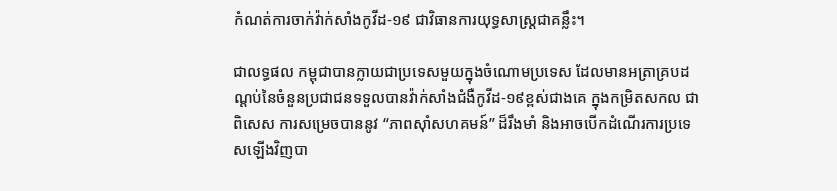កំណត់ការចាក់វ៉ាក់សាំងកូវីដ-១៩ ជាវិធានការយុទ្ធសាស្ត្រជាគន្លឹះ។

ជាលទ្ធផល កម្ពុជាបានក្លាយជាប្រទេសមួយក្នុងចំណោមប្រទេស ដែលមានអត្រាគ្របដណ្តប់នៃចំនួនប្រជាជនទទួលបានវ៉ាក់សាំងជំងឺកូវីដ-១៩ខ្ពស់ជាងគេ ក្នុងកម្រិតសកល ជាពិសេស ការសម្រេចបាននូវ “ភាពស៊ាំសហគមន៍” ដ៏រឹងមាំ និងអាចបើកដំណើរការប្រទេសឡើងវិញបា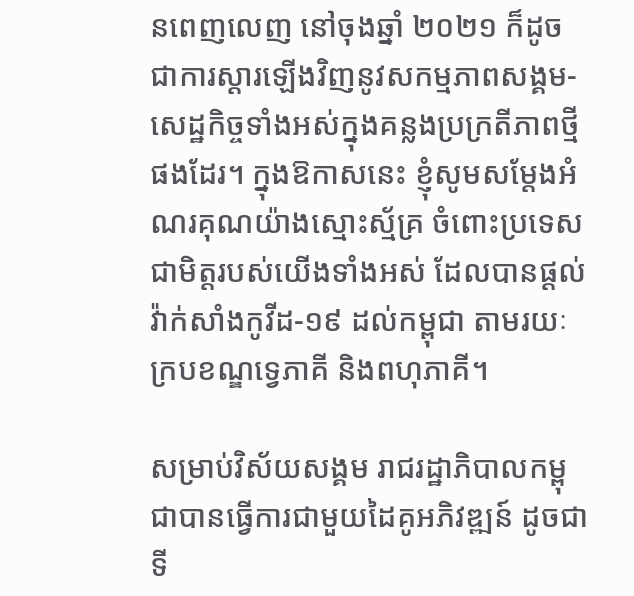នពេញលេញ នៅចុងឆ្នាំ ២០២១ ក៏ដូចជាការស្ដារឡើងវិញនូវសកម្មភាពសង្គម-សេដ្ឋកិច្ចទាំងអស់ក្នុងគន្លងប្រក្រតីភាពថ្មីផងដែរ។ ក្នុងឱកាសនេះ ខ្ញុំសូមសម្ដែងអំណរគុណយ៉ាងស្មោះស្ម័គ្រ ចំពោះប្រទេសជាមិត្តរបស់យើងទាំងអស់ ដែលបានផ្តល់វ៉ាក់សាំងកូវីដ-១៩ ដល់កម្ពុជា តាមរយៈក្របខណ្ឌទ្វេភាគី និងពហុភាគី។

សម្រាប់វិស័យសង្គម រាជរដ្ឋាភិបាលកម្ពុជាបានធ្វើការជាមួយដៃគូអភិវឌ្ឍន៍ ដូចជា ទី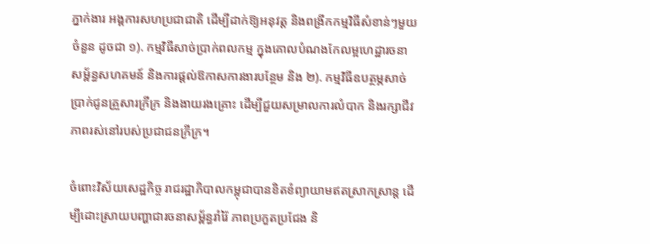ភ្នាក់ងារ អង្គការសហប្រជាជាតិ ដើម្បីដាក់ឱ្យអនុវត្ត និងពង្រីកកម្មវិធីសំខាន់ៗមួយចំនួន ដូចជា ១). កម្មវិធីសាច់ប្រាក់ពលកម្ម ក្នុងគោលបំណងកែលម្អហេដ្ឋារចនាសម្ព័ន្ធសហគមន៍ និងការផ្ដល់ឱកាសការងារបន្ថែម និង ២). កម្មវិធីឧបត្ថម្ភសាច់ប្រាក់ជូនគ្រួសារក្រីក្រ និងងាយរងគ្រោះ ដើម្បីជួយសម្រាលការលំបាក និងរក្សាជីវភាពរស់នៅរបស់ប្រជាជនក្រីក្រ។

ចំពោះវិស័យសេដ្ឋកិច្ច រាជរដ្ឋាភិបាលកម្ពុជាបានខិតខំព្យាយាមឥតស្រាកស្រាន្ត ដើម្បីដោះស្រាយបញ្ហាជារចនាសម្ព័ន្ធរាំរ៉ៃ ភាពប្រកួតប្រជែង និ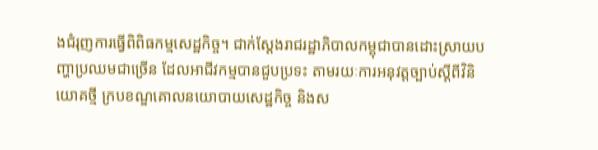ងជំរុញការធ្វើពិពិធកម្មសេដ្ឋកិច្ច។ ជាក់ស្ដែងរាជរដ្ឋាភិបាលកម្ពុជាបានដោះស្រាយបញ្ហាប្រឈមជាច្រើន ដែលអាជីវកម្មបានជួបប្រទះ តាមរយៈការអនុវត្តច្បាប់ស្តីពីវិនិយោគថ្មី ក្របខណ្ឌគោលនយោបាយសេដ្ឋកិច្ច និងស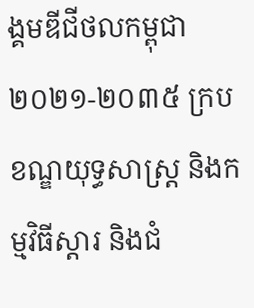ង្គមឌីជីថលកម្ពុជា ២០២១-២០៣៥ ក្របខណ្ឌយុទ្ធសាស្ត្រ និងកម្មវិធីស្តារ និងជំ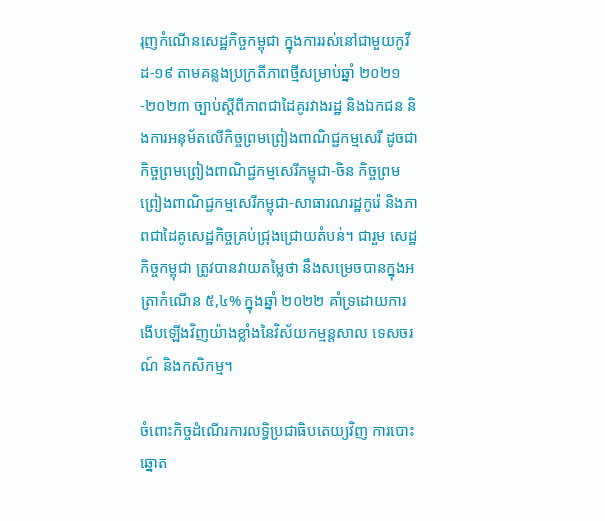រុញកំណើនសេដ្ឋកិច្ចកម្ពុជា ក្នុងការរស់នៅជាមួយកូវីដ-១៩ តាមគន្លងប្រក្រតីភាពថ្មីសម្រាប់ឆ្នាំ ២០២១-២០២៣ ច្បាប់ស្តីពីភាពជាដៃគូរវាងរដ្ឋ និងឯកជន និងការអនុម័តលើកិច្ចព្រមព្រៀងពាណិជ្ជកម្មសេរី ដូចជា កិច្ចព្រមព្រៀងពាណិជ្ជកម្មសេរីកម្ពុជា-ចិន កិច្ចព្រមព្រៀងពាណិជ្ជកម្មសេរីកម្ពុជា-សាធារណរដ្ឋកូរ៉េ និងភាពជាដៃគូសេដ្ឋកិច្ចគ្រប់ជ្រុងជ្រោយតំបន់។ ជារួម សេដ្ឋកិច្ចកម្ពុជា ត្រូវបានវាយតម្លៃថា នឹងសម្រេចបានក្នុងអត្រាកំណើន ៥,៤% ក្នុងឆ្នាំ ២០២២ គាំទ្រដោយការងើបឡើងវិញយ៉ាងខ្លាំងនៃវិស័យកម្មន្តសាល ទេសចរណ៍ និងកសិកម្ម។

ចំពោះកិច្ចដំណើរការលទ្ធិប្រជាធិបតេយ្យវិញ ការបោះឆ្នោត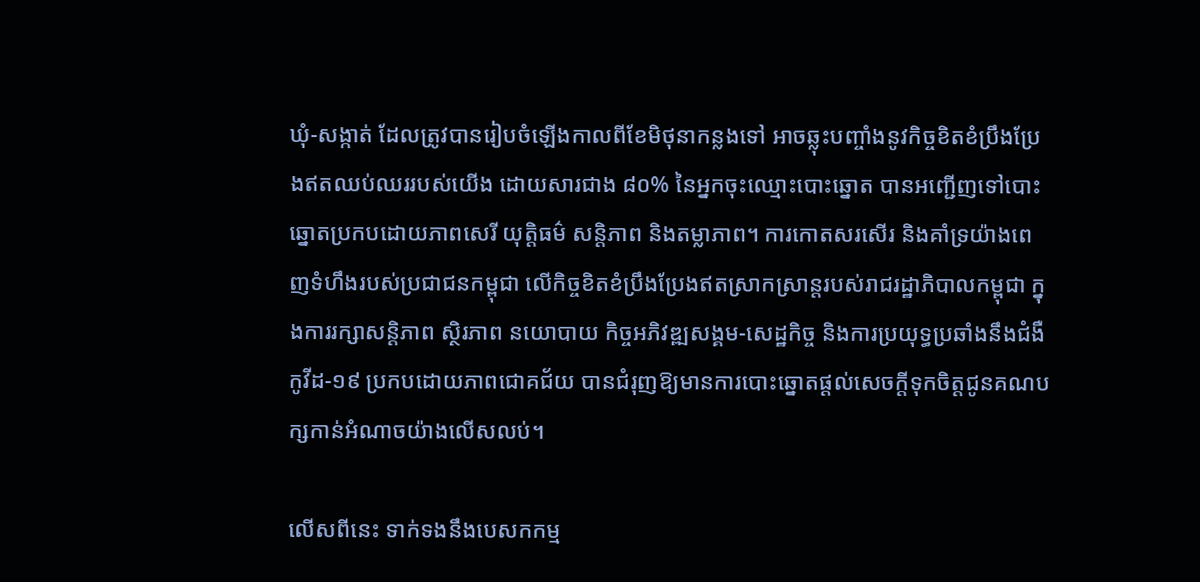ឃុំ-សង្កាត់ ដែលត្រូវបានរៀបចំឡើងកាលពីខែមិថុនាកន្លងទៅ អាចឆ្លុះបញ្ចាំងនូវកិច្ចខិតខំប្រឹងប្រែងឥតឈប់ឈររបស់យើង ដោយសារជាង ៨០% នៃអ្នកចុះឈ្មោះបោះឆ្នោត បានអញ្ជើញទៅបោះឆ្នោតប្រកបដោយភាពសេរី យុត្តិធម៌ សន្តិភាព និងតម្លាភាព។ ការកោតសរសើរ និងគាំទ្រយ៉ាងពេញទំហឹងរបស់ប្រជាជនកម្ពុជា លើកិច្ចខិតខំប្រឹងប្រែងឥតស្រាកស្រាន្តរបស់រាជរដ្ឋាភិបាលកម្ពុជា ក្នុងការរក្សាសន្តិភាព ស្ថិរភាព នយោបាយ កិច្ចអភិវឌ្ឍសង្គម-សេដ្ឋកិច្ច និងការប្រយុទ្ធប្រឆាំងនឹងជំងឺកូវីដ-១៩ ប្រកបដោយភាពជោគជ័យ បានជំរុញឱ្យមានការបោះឆ្នោតផ្តល់សេចក្តីទុកចិត្តជូនគណបក្សកាន់អំណាចយ៉ាងលើសលប់។

លើសពីនេះ ទាក់ទងនឹងបេសកកម្ម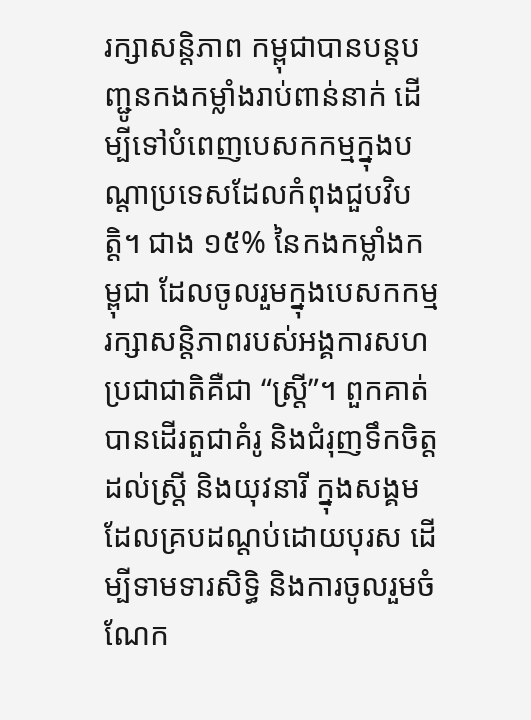រក្សាសន្តិភាព កម្ពុជាបានបន្តបញ្ជូនកងកម្លាំងរាប់ពាន់នាក់ ដើម្បីទៅបំពេញបេសកកម្មក្នុងបណ្ដាប្រទេសដែលកំពុងជួបវិបត្តិ។ ជាង ១៥% នៃកងកម្លាំងកម្ពុជា ដែលចូលរួមក្នុងបេសកកម្មរក្សាសន្តិភាពរបស់អង្គការសហប្រជាជាតិគឺជា “ស្ត្រី”។ ពួកគាត់បានដើរតួជាគំរូ និងជំរុញទឹកចិត្តដល់ស្ត្រី និងយុវនារី ក្នុងសង្គមដែលគ្របដណ្ដប់ដោយបុរស ដើម្បីទាមទារសិទ្ធិ និងការចូលរួមចំណែក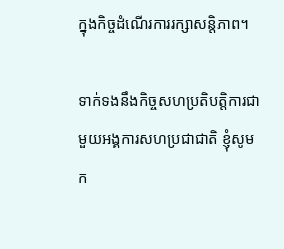ក្នុងកិច្ចដំណើរការរក្សាសន្តិភាព។

ទាក់ទងនឹងកិច្ចសហប្រតិបត្តិការជាមួយអង្គការសហប្រជាជាតិ ខ្ញុំសូមក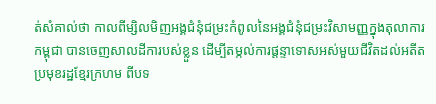ត់សំគាល់ថា កាលពីម្សិលមិញអង្គជំនុំជម្រះកំពូលនៃអង្គជំនុំជម្រះវិសាមញ្ញក្នុងតុលាការកម្ពុជា បានចេញសាលដីការបស់ខ្លួន ដើម្បីតម្កល់ការផ្តន្ទាទោសអស់មួយជីវិតដល់អតីតប្រមុខរដ្ឋខ្មែរក្រហម ពីបទ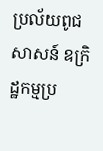ប្រល័យពូជសាសន៍ ឧក្រិដ្ឋកម្មប្រ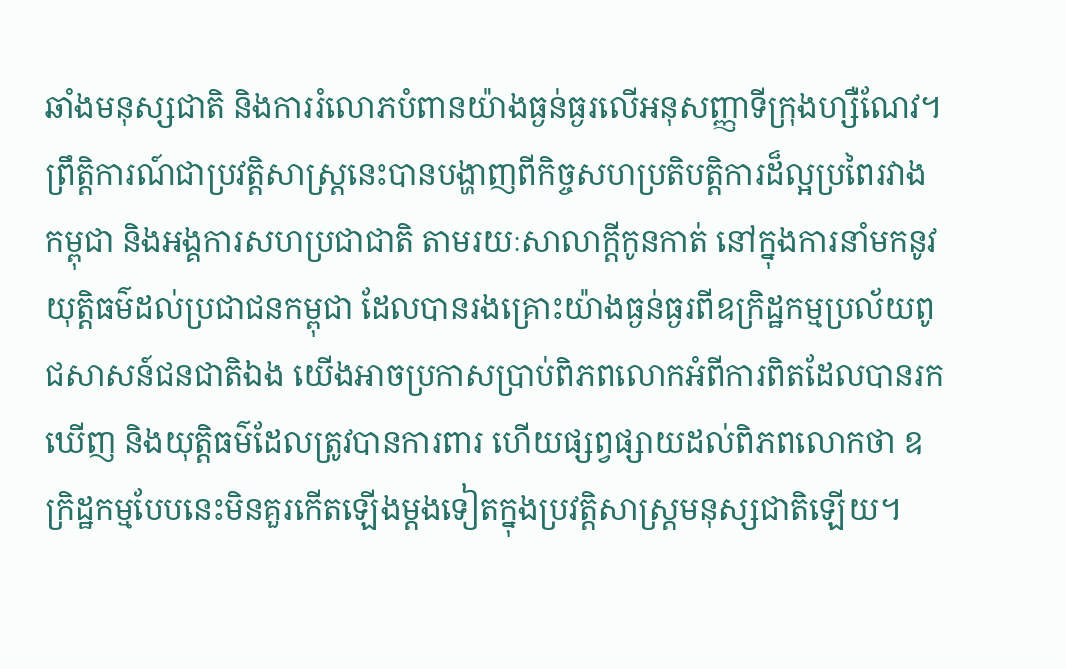ឆាំងមនុស្សជាតិ និងការរំលោភបំពានយ៉ាងធ្ងន់ធ្ងរលើអនុសញ្ញាទីក្រុងហ្សឺណែវ។ ព្រឹត្តិការណ៍ជាប្រវត្តិសាស្ត្រនេះបានបង្ហាញពីកិច្ចសហប្រតិបត្តិការដ៏ល្អប្រពៃរវាងកម្ពុជា និងអង្គការសហប្រជាជាតិ តាមរយៈសាលាក្តីកូនកាត់ នៅក្នុងការនាំមកនូវយុត្តិធម៌ដល់ប្រជាជនកម្ពុជា ដែលបានរងគ្រោះយ៉ាងធ្ងន់ធ្ងរពីឧក្រិដ្ឋកម្មប្រល័យពូជសាសន៍ជនជាតិឯង យើងអាចប្រកាសប្រាប់ពិភពលោកអំពីការពិតដែលបានរកឃើញ និងយុត្តិធម៌ដែលត្រូវបានការពារ ហើយផ្សព្វផ្សាយដល់ពិភពលោកថា ឧក្រិដ្ឋកម្មបែបនេះមិនគួរកើតឡើងម្តងទៀតក្នុងប្រវត្តិសាស្ត្រមនុស្សជាតិឡើយ។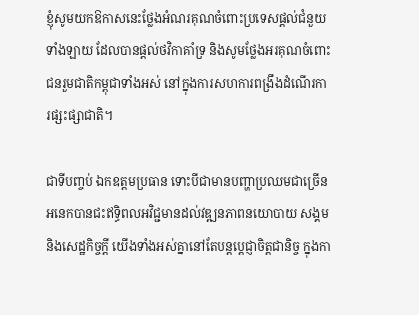ខ្ញុំសូមយកឱកាសនេះថ្លែងអំណរគុណចំពោះប្រទេសផ្តល់ជំនួយទាំងឡាយ ដែលបានផ្ដល់ថវិកាគាំទ្រ និងសូមថ្លែងអរគុណចំពោះជនរួមជាតិកម្ពុជាទាំងអស់ នៅក្នុងការសហការពង្រឹងដំណើរការផ្សះផ្សាជាតិ។

ជាទីបញ្ចប់ ឯកឧត្តមប្រធាន ទោះបីជាមានបញ្ហាប្រឈមជាច្រើនអនេកបានជះឥទ្ធិពលអវិជ្ជមានដល់វឌ្ឍនភាពនយោបាយ សង្គម និងសេដ្ឋកិច្ចក្ដី យើងទាំងអស់គ្នានៅតែបន្តប្តេជ្ញាចិត្តជានិច្ច ក្នុងកា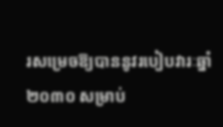រសម្រេចឱ្យបាននូវរបៀបវារៈឆ្នាំ ២០៣០ សម្រាប់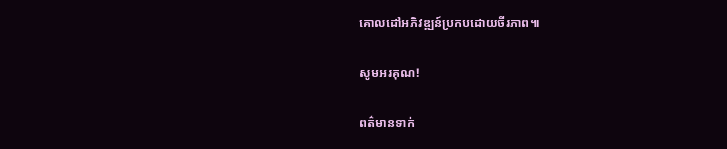គោលដៅអភិវឌ្ឍន៍ប្រកបដោយចីរភាព៕

សូមអរគុណ!

ពត៌មានទាក់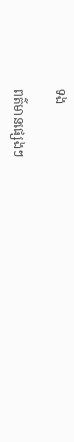ទង

ពត៌មានផ្សេងៗ